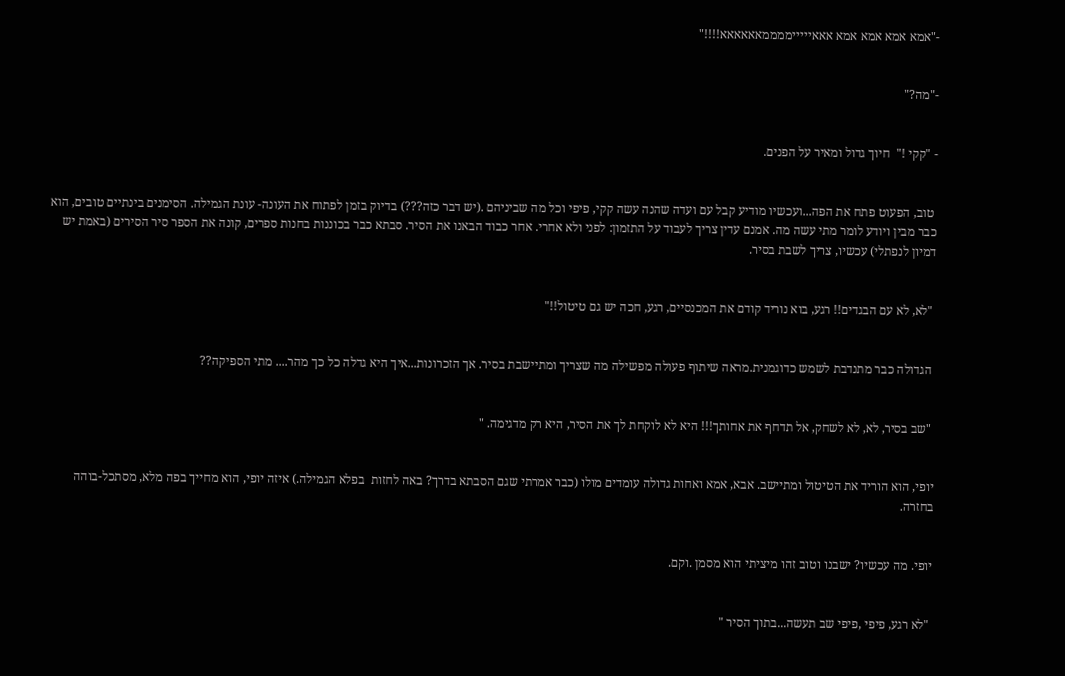-"אמא אמא אמא אמא אאאיייייממממאאאאאא!!!!"


-"מה?"


- "קקי !"  חיוך גדול ומאיר על הפנים.


 טוב, הפעוט פתח את הפה...ועכשיו מודיע קבל עם ועדה שהנה עשה קקי, פיפי וכל מה שביניהם .(יש דבר כזה???) בדיוק בזמן לפתוח את העונה- עונת הגמילה. הסימנים בינתיים טובים, הוא כבר מבין ויודע לומר מתי עשה מה. אמנם עדין צריך לעבוד על התזמון: לפני ולא אחרי. אחר כבוד הבאנו את הסיר. סבתא כבר בכוננות בחנות ספרים, קונה את הספר סיר הסירים (באמת יש דמיון לנפתלי) עכשיו, צריך לשבת בסיר.


 "לא, לא עם הבגדים!! רגע, בוא נוריד קודם את המכנסיים, רגע, חכה יש גם טיטול!!"


 הגדולה כבר מתנדבת לשמש כדוגמנית.מראה שיתוף פעולה מפשילה מה שצריך ומתיישבת בסיר. אך הזכרונות...איך היא גדלה כל כך מהר.... מתי הספיקה??


 "שב בסיר, לא, לא לשחק, אל תדחף את אחותך!!! היא לא לוקחת לך את הסיר, היא רק מדגימה. "


יופי, הוא הוריד את הטיטול ומתיישב. אבא, אמא ואחות גדולה עומדים מולו (כבר אמרתי שגם הסבתא בדרך? באה לחזות  בפלא הגמילה.) איזה יופי, הוא מחייך בפה מלא, מסתכל-בוהה בחזרה.


יופי. מה עכשיו? ישבנו וטוב זהו מיציתי הוא מסמן .וקם.


 "לא רגע, פיפי ,פיפי שב תעשה...בתוך הסיר "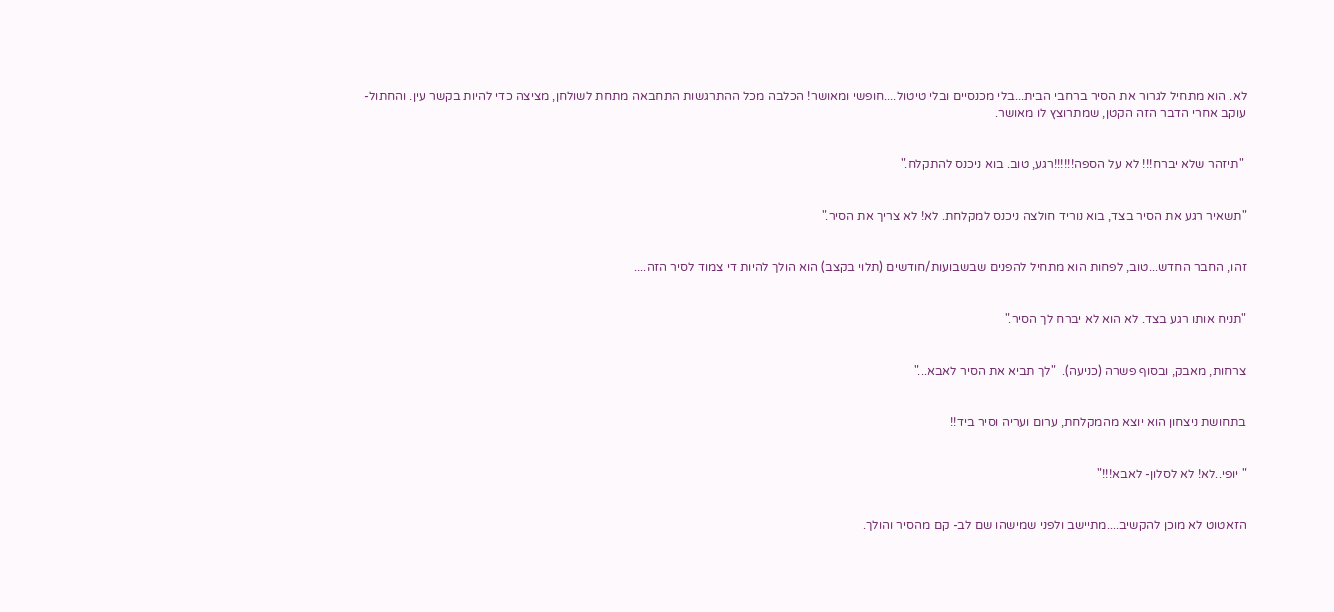לא. הוא מתחיל לגרור את הסיר ברחבי הבית...בלי מכנסיים ובלי טיטול....חופשי ומאושר! הכלבה מכל ההתרגשות התחבאה מתחת לשולחן, מציצה כדי להיות בקשר עין. והחתול-עוקב אחרי הדבר הזה הקטן, שמתרוצץ לו מאושר.


 "תיזהר שלא יברח!!! לא על הספה!!!!!!רגע, טוב. בוא ניכנס להתקלח."


"תשאיר רגע את הסיר בצד, בוא נוריד חולצה ניכנס למקלחת. לא! לא צריך את הסיר."


זהו, החבר החדש...טוב, לפחות הוא מתחיל להפנים שבשבועות/חודשים (תלוי בקצב) הוא הולך להיות די צמוד לסיר הזה....


"תניח אותו רגע בצד. לא הוא לא יברח לך הסיר."


צרחות, מאבק, ובסוף פשרה (כניעה).  "לך תביא את הסיר לאבא..."


בתחושת ניצחון הוא יוצא מהמקלחת, ערום ועריה וסיר ביד!!


" יופי..לא! לא לסלון- לאבא!!!"


הזאטוט לא מוכן להקשיב....מתיישב ולפני שמישהו שם לב- קם מהסיר והולך.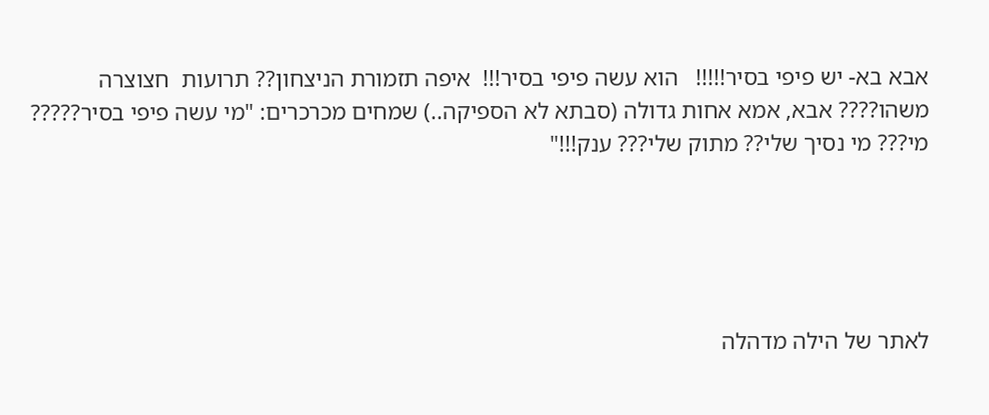אבא בא- יש פיפי בסיר!!!!!   הוא עשה פיפי בסיר!!!  איפה תזמורת הניצחון?? תרועות  חצוצרה משהו???? אבא, אמא אחות גדולה (סבתא לא הספיקה..) שמחים מכרכרים: "מי עשה פיפי בסיר????? מי??? מי נסיך שלי?? מתוק שלי??? ענק!!!"





לאתר של הילה מדהלה